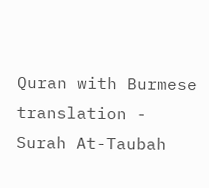Quran with Burmese translation - Surah At-Taubah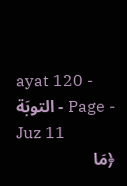ayat 120 - التوبَة - Page - Juz 11
﴿مَا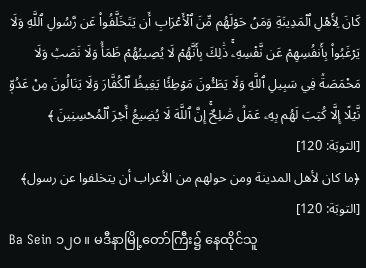كَانَ لِأَهۡلِ ٱلۡمَدِينَةِ وَمَنۡ حَوۡلَهُم مِّنَ ٱلۡأَعۡرَابِ أَن يَتَخَلَّفُواْ عَن رَّسُولِ ٱللَّهِ وَلَا يَرۡغَبُواْ بِأَنفُسِهِمۡ عَن نَّفۡسِهِۦۚ ذَٰلِكَ بِأَنَّهُمۡ لَا يُصِيبُهُمۡ ظَمَأٞ وَلَا نَصَبٞ وَلَا مَخۡمَصَةٞ فِي سَبِيلِ ٱللَّهِ وَلَا يَطَـُٔونَ مَوۡطِئٗا يَغِيظُ ٱلۡكُفَّارَ وَلَا يَنَالُونَ مِنۡ عَدُوّٖ نَّيۡلًا إِلَّا كُتِبَ لَهُم بِهِۦ عَمَلٞ صَٰلِحٌۚ إِنَّ ٱللَّهَ لَا يُضِيعُ أَجۡرَ ٱلۡمُحۡسِنِينَ ﴾
[التوبَة: 120]
﴿ما كان لأهل المدينة ومن حولهم من الأعراب أن يتخلفوا عن رسول﴾ [التوبَة: 120]
Ba Sein ၁၂၀။ မဒီနာမြို့တော်ကြီး၌ နေထိုင်သူ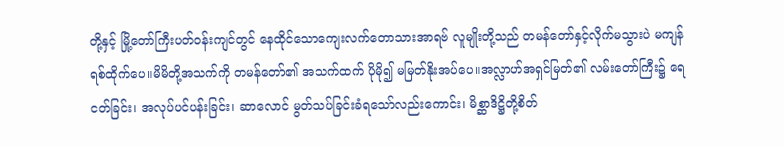တို့နှင့် မြို့တော်ကြီးပတ်ဝန်းကျင်တွင် နေထိုင်သောကျေးလက်တောသားအာရဗ် လူမျိုးတို့သည် တမန်တော်နှင့်လိုက်မသွားပဲ မကျန်ရစ်ထိုက်ပေ။မိမိတို့အသက်ကို တမန်တော်၏ အသက်ထက် ပိုမို၍ မမြတ်နိုးအပ်ပေ။အလ္လာဟ်အရှင်မြတ်၏ လမ်းတော်ကြီး၌ ရေငတ်ခြင်း၊ အလုပ်ပင်ပန်းခြင်း၊ ဆာလောင် မွတ်သပ်ခြင်းခံရသော်လည်းကောင်း၊ မိစ္ဆာဒိဋ္ဌိတို့စိတ်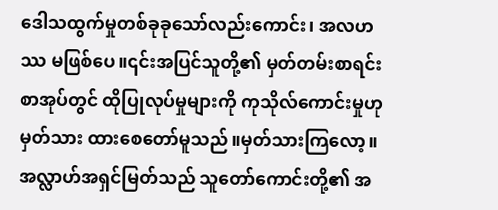ဒေါသထွက်မှုတစ်ခုခုသော်လည်းကောင်း၊ အလဟဿ မဖြစ်ပေ။၎င်းအပြင်သူတို့၏ မှတ်တမ်းစာရင်းစာအုပ်တွင် ထိုပြုလုပ်မှုများကို ကုသိုလ်ကောင်းမှုဟု မှတ်သား ထားစေတော်မူသည်။မှတ်သားကြလော့။အလ္လာဟ်အရှင်မြတ်သည် သူတော်ကောင်းတို့၏ အ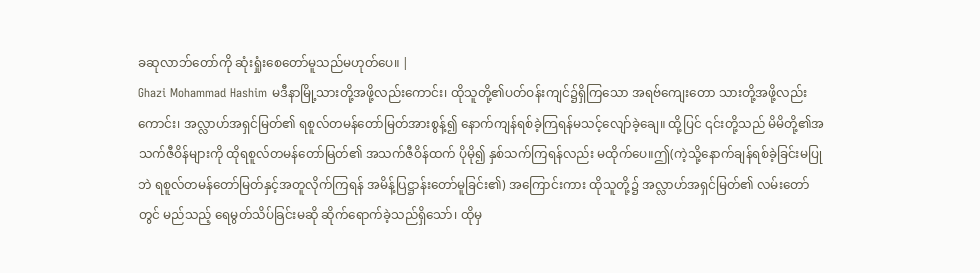ခဆုလာဘ်တော်ကို ဆုံးရှုံးစေတော်မူသည်မဟုတ်ပေ။ |
Ghazi Mohammad Hashim မဒီနာမြို့သားတို့အဖို့လည်းကောင်း၊ ထိုသူတို့၏ပတ်ဝန်းကျင်၌ရှိကြသော အရဗ်ကျေးတော သားတို့အဖို့လည်းကောင်း၊ အလ္လာဟ်အရှင်မြတ်၏ ရစူလ်တမန်တော်မြတ်အားစွန့်၍ နောက်ကျန်ရစ်ခဲ့ကြရန်မသင့်လျော်ခဲ့ချေ။ ထို့ပြင် ၎င်းတို့သည် မိမိတို့၏အသက်ဇီဝိန်များကို ထိုရစူလ်တမန်တော်မြတ်၏ အသက်ဇီဝိန်ထက် ပိုမို၍ နှစ်သက်ကြရန်လည်း မထိုက်ပေ။ဤ(ကဲ့သို့နောက်ချန်ရစ်ခဲ့ခြင်းမပြုဘဲ ရစူလ်တမန်တော်မြတ်နှင့်အတူလိုက်ကြရန် အမိန့်ပြဋ္ဌာန်းတော်မူခြင်း၏) အကြောင်းကား ထိုသူတို့၌ အလ္လာဟ်အရှင်မြတ်၏ လမ်းတော်တွင် မည်သည့် ရေမွတ်သိပ်ခြင်းမဆို ဆိုက်ရောက်ခဲ့သည်ရှိသော်၊ ထိုမှ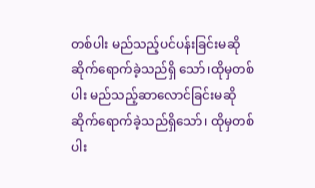တစ်ပါး မည်သည့်ပင်ပန်းခြင်းမဆို ဆိုက်ရောက်ခဲ့သည်ရှိ သော်၊ထိုမှတစ်ပါး မည်သည့်ဆာလောင်ခြင်းမဆို ဆိုက်ရောက်ခဲ့သည်ရှိသော်၊ ထိုမှတစ်ပါး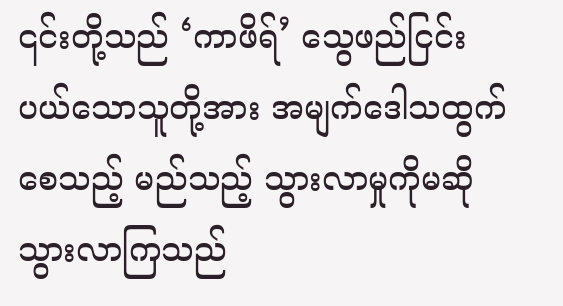၎င်းတို့သည် ‘ကာဖိရ်’ သွေဖည်ငြင်းပယ်သောသူတို့အား အမျက်ဒေါသထွက်စေသည့် မည်သည့် သွားလာမှုကိုမဆို သွားလာကြသည်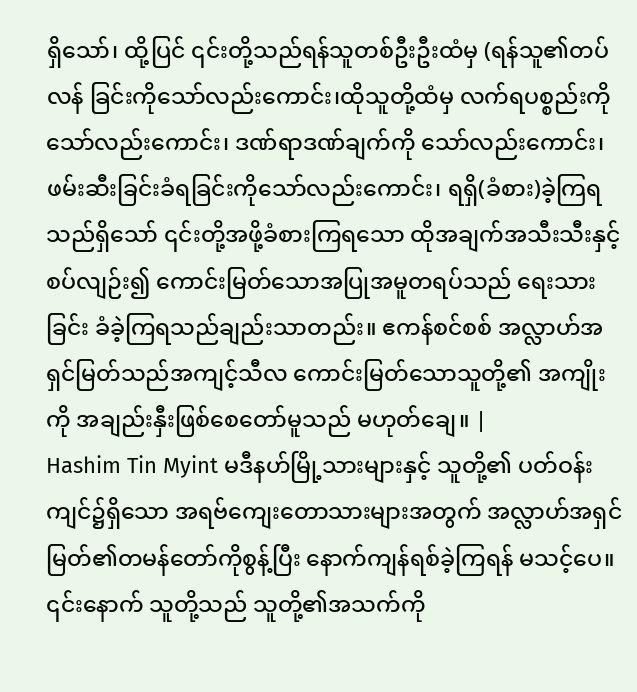ရှိသော်၊ ထို့ပြင် ၎င်းတို့သည်ရန်သူတစ်ဦးဦးထံမှ (ရန်သူ၏တပ်လန် ခြင်းကိုသော်လည်းကောင်း၊ထိုသူတို့ထံမှ လက်ရပစ္စည်းကိုသော်လည်းကောင်း၊ ဒဏ်ရာဒဏ်ချက်ကို သော်လည်းကောင်း၊ ဖမ်းဆီးခြင်းခံရခြင်းကိုသော်လည်းကောင်း၊ ရရှိ(ခံစား)ခဲ့ကြရသည်ရှိသော် ၎င်းတို့အဖို့ခံစားကြရသော ထိုအချက်အသီးသီးနှင့်စပ်လျဉ်း၍ ကောင်းမြတ်သောအပြုအမူတရပ်သည် ရေးသားခြင်း ခံခဲ့ကြရသည်ချည်းသာတည်း။ ဧကန်စင်စစ် အလ္လာဟ်အရှင်မြတ်သည်အကျင့်သီလ ကောင်းမြတ်သောသူတို့၏ အကျိုးကို အချည်းနှီးဖြစ်စေတော်မူသည် မဟုတ်ချေ။ |
Hashim Tin Myint မဒီနဟ်မြို့သားများနှင့် သူတို့၏ ပတ်ဝန်းကျင်၌ရှိသော အရဗ်ကျေးတောသားများအတွက် အလ္လာဟ်အရှင်မြတ်၏တမန်တော်ကိုစွန့်ပြီး နောက်ကျန်ရစ်ခဲ့ကြရန် မသင့်ပေ။ ၎င်းနောက် သူတို့သည် သူတို့၏အသက်ကို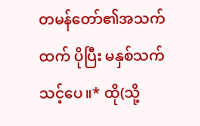တမန်တော်၏အသက်ထက် ပိုပြီး မနှစ်သက်သင့်ပေ။* ထို(သို့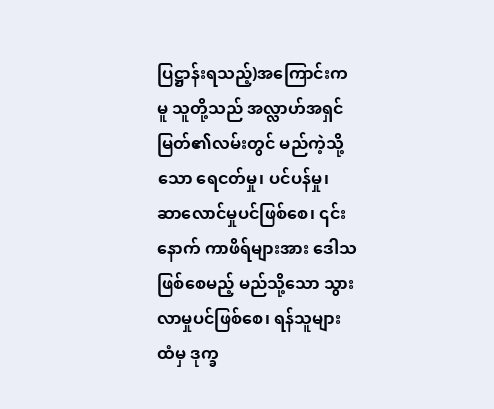ပြဋ္ဌာန်းရသည့်)အကြောင်းကမူ သူတို့သည် အလ္လာဟ်အရှင်မြတ်၏လမ်းတွင် မည်ကဲ့သို့သော ရေငတ်မှု၊ ပင်ပန်မှု၊ ဆာလောင်မှုပင်ဖြစ်စေ၊ ၎င်းနောက် ကာဖိရ်များအား ဒေါသဖြစ်စေမည့် မည်သို့သော သွားလာမှုပင်ဖြစ်စေ၊ ရန်သူများထံမှ ဒုက္ခ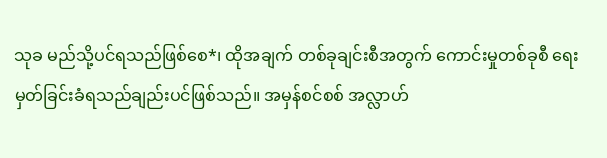သုခ မည်သို့ပင်ရသည်ဖြစ်စေ*၊ ထိုအချက် တစ်ခုချင်းစီအတွက် ကောင်းမှုတစ်ခုစီ ရေးမှတ်ခြင်းခံရသည်ချည်းပင်ဖြစ်သည်။ အမှန်စင်စစ် အလ္လာဟ်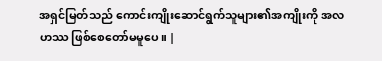အရှင်မြတ်သည် ကောင်းကျိုးဆောင်ရွက်သူများ၏အကျိုးကို အလဟဿ ဖြစ်စေတော်မမူပေ။ |